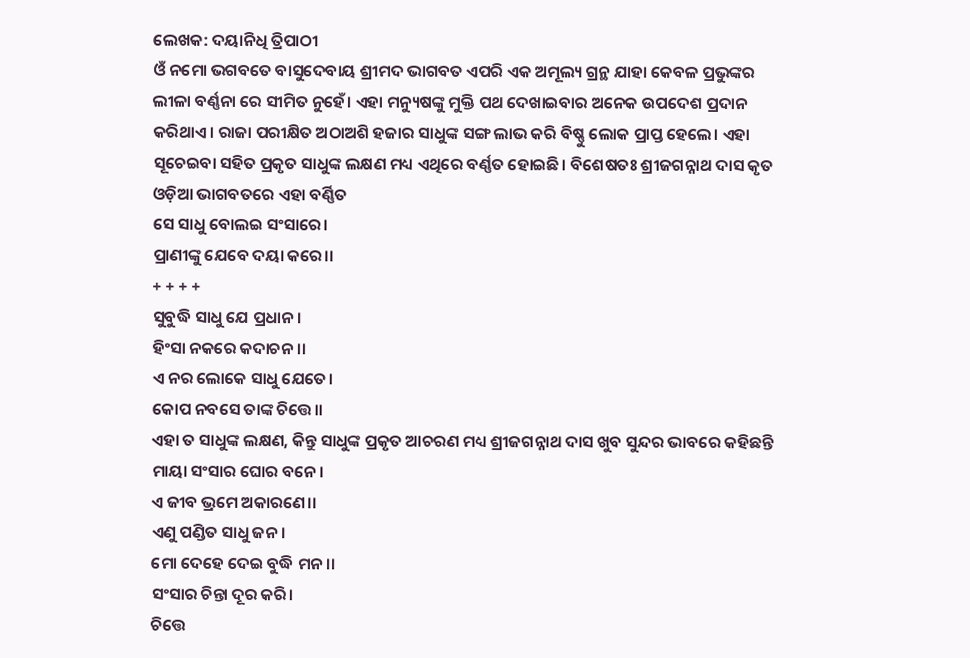ଲେଖକ: ଦୟାନିଧି ତ୍ରିପାଠୀ
ଓଁ ନମୋ ଭଗବତେ ବାସୁଦେବାୟ ଶ୍ରୀମଦ ଭାଗବତ ଏପରି ଏକ ଅମୂଲ୍ୟ ଗ୍ରନ୍ଥ ଯାହା କେବଳ ପ୍ରଭୁଙ୍କର ଲୀଳା ବର୍ଣ୍ଣନା ରେ ସୀମିତ ନୁହେଁ। ଏହା ମନ୍ୟୁଷଙ୍କୁ ମୁକ୍ତି ପଥ ଦେଖାଇବାର ଅନେକ ଉପଦେଶ ପ୍ରଦାନ କରିଥାଏ। ରାଜା ପରୀକ୍ଷିତ ଅଠାଅଶି ହଜାର ସାଧୁଙ୍କ ସଙ୍ଗ ଲାଭ କରି ବିଷ୍ଣୁ ଲୋକ ପ୍ରାପ୍ତ ହେଲେ। ଏହା ସୂଚେଇବା ସହିତ ପ୍ରକୃତ ସାଧୁଙ୍କ ଲକ୍ଷଣ ମଧ୍ୟ ଏଥିରେ ବର୍ଣ୍ଣତ ହୋଇଛି। ବିଶେଷତଃ ଶ୍ରୀଜଗନ୍ନାଥ ଦାସ କୃତ ଓଡ଼ିଆ ଭାଗବତରେ ଏହା ବର୍ଣ୍ଣିତ
ସେ ସାଧୁ ବୋଲଇ ସଂସାରେ।
ପ୍ରାଣୀଙ୍କୁ ଯେବେ ଦୟା କରେ।।
+ + + +
ସୁବୁଦ୍ଧି ସାଧୁ ଯେ ପ୍ରଧାନ।
ହିଂସା ନକରେ କଦାଚନ।।
ଏ ନର ଲୋକେ ସାଧୁ ଯେତେ।
କୋପ ନବସେ ତାଙ୍କ ଚିତ୍ତେ।।
ଏହା ତ ସାଧୁଙ୍କ ଲକ୍ଷଣ, କିନ୍ତୁ ସାଧୁଙ୍କ ପ୍ରକୃତ ଆଚରଣ ମଧ୍ୟ ଶ୍ରୀଜଗନ୍ନାଥ ଦାସ ଖୁବ ସୁନ୍ଦର ଭାବରେ କହିଛନ୍ତି
ମାୟା ସଂସାର ଘୋର ବନେ।
ଏ ଜୀବ ଭ୍ରମେ ଅକାରଣେ।।
ଏଣୁ ପଣ୍ଡିତ ସାଧୁ ଜନ।
ମୋ ଦେହେ ଦେଇ ବୁଦ୍ଧି ମନ।।
ସଂସାର ଚିନ୍ତା ଦୂର କରି।
ଚିତ୍ତେ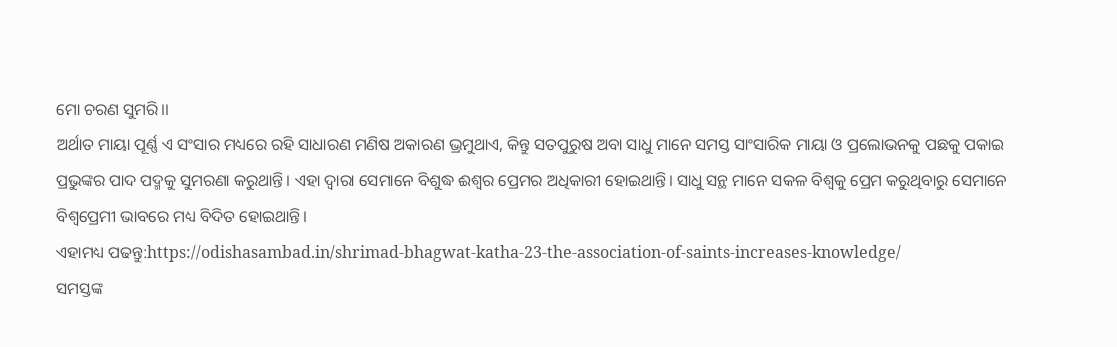ମୋ ଚରଣ ସୁମରି।।
ଅର୍ଥାତ ମାୟା ପୂର୍ଣ୍ଣ ଏ ସଂସାର ମଧ୍ୟରେ ରହି ସାଧାରଣ ମଣିଷ ଅକାରଣ ଭ୍ରମୁଥାଏ, କିନ୍ତୁ ସତପୁରୁଷ ଅବା ସାଧୁ ମାନେ ସମସ୍ତ ସାଂସାରିକ ମାୟା ଓ ପ୍ରଲୋଭନକୁ ପଛକୁ ପକାଇ ପ୍ରଭୁଙ୍କର ପାଦ ପଦ୍ମକୁ ସୁମରଣା କରୁଥାନ୍ତି। ଏହା ଦ୍ୱାରା ସେମାନେ ବିଶୁଦ୍ଧ ଈଶ୍ୱର ପ୍ରେମର ଅଧିକାରୀ ହୋଇଥାନ୍ତି। ସାଧୁ ସନ୍ଥ ମାନେ ସକଳ ବିଶ୍ୱକୁ ପ୍ରେମ କରୁଥିବାରୁ ସେମାନେ ବିଶ୍ଵପ୍ରେମୀ ଭାବରେ ମଧ୍ୟ ବିଦିତ ହୋଇଥାନ୍ତି।
ଏହାମଧ୍ୟ ପଢନ୍ତୁ:https://odishasambad.in/shrimad-bhagwat-katha-23-the-association-of-saints-increases-knowledge/
ସମସ୍ତଙ୍କ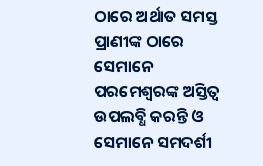ଠାରେ ଅର୍ଥାତ ସମସ୍ତ ପ୍ରାଣୀଙ୍କ ଠାରେ ସେମାନେ ପରମେଶ୍ୱରଙ୍କ ଅସ୍ତିତ୍ୱ ଉପଲବ୍ଧି କରନ୍ତି ଓ ସେମାନେ ସମଦର୍ଶୀ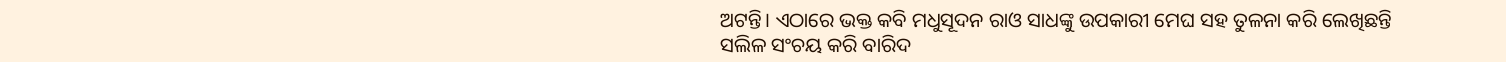ଅଟନ୍ତି। ଏଠାରେ ଭକ୍ତ କବି ମଧୁସୂଦନ ରାଓ ସାଧଙ୍କୁ ଉପକାରୀ ମେଘ ସହ ତୁଳନା କରି ଲେଖିଛନ୍ତି
ସଲିଳ ସଂଚୟ କରି ବାରିଦ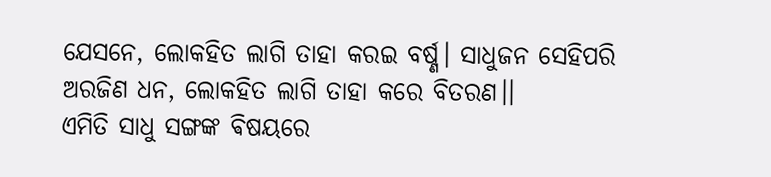ଯେସନେ, ଲୋକହିତ ଲାଗି ତାହା କରଇ ବର୍ଷ୍ଣ। ସାଧୁଜନ ସେହିପରି ଅରଜିଣ ଧନ, ଲୋକହିତ ଲାଗି ତାହା କରେ ବିତରଣ।।
ଏମିତି ସାଧୁ ସଙ୍ଗଙ୍କ ଵିଷୟରେ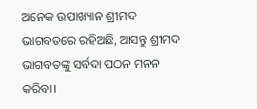ଅନେକ ଉପାଖ୍ୟାନ ଶ୍ରୀମଦ ଭାଗବତରେ ରହିଅଛି, ଆସନ୍ତୁ ଶ୍ରୀମଦ ଭାଗବତଙ୍କୁ ସର୍ବଦା ପଠନ ମନନ କରିବା।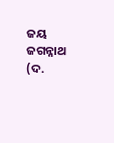ଜୟ ଜଗନ୍ନାଥ
(ଦ.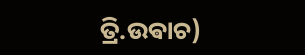ତ୍ରି.ଉଵାଚ)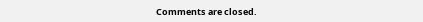Comments are closed.